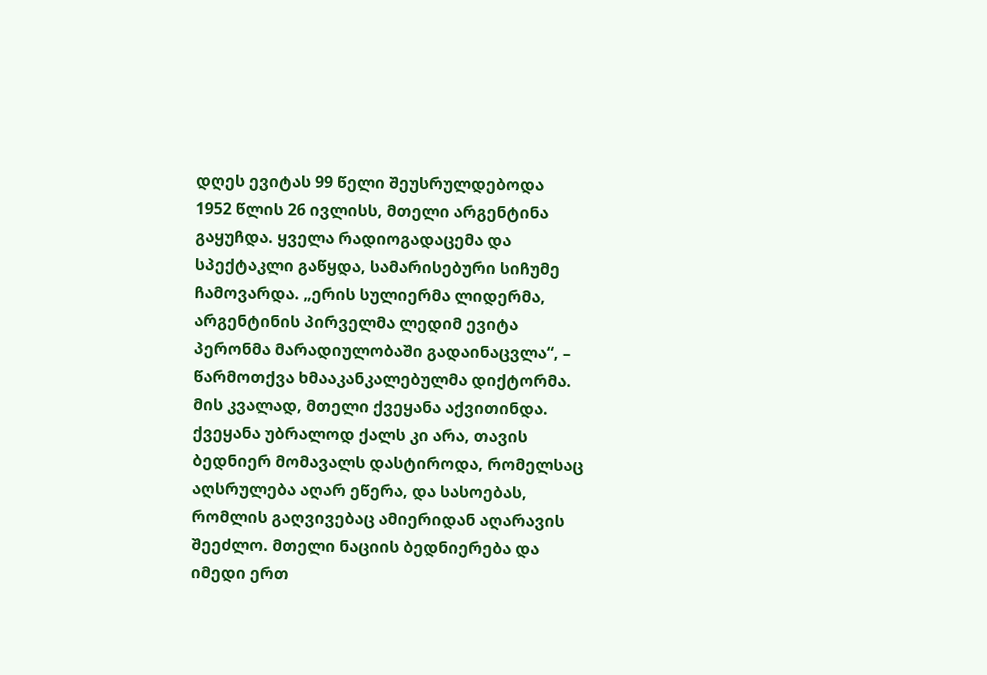დღეს ევიტას 99 წელი შეუსრულდებოდა
1952 წლის 26 ივლისს, მთელი არგენტინა გაყუჩდა. ყველა რადიოგადაცემა და სპექტაკლი გაწყდა, სამარისებური სიჩუმე ჩამოვარდა. „ერის სულიერმა ლიდერმა, არგენტინის პირველმა ლედიმ ევიტა პერონმა მარადიულობაში გადაინაცვლა“, – წარმოთქვა ხმააკანკალებულმა დიქტორმა. მის კვალად, მთელი ქვეყანა აქვითინდა.
ქვეყანა უბრალოდ ქალს კი არა, თავის ბედნიერ მომავალს დასტიროდა, რომელსაც აღსრულება აღარ ეწერა, და სასოებას, რომლის გაღვივებაც ამიერიდან აღარავის შეეძლო. მთელი ნაციის ბედნიერება და იმედი ერთ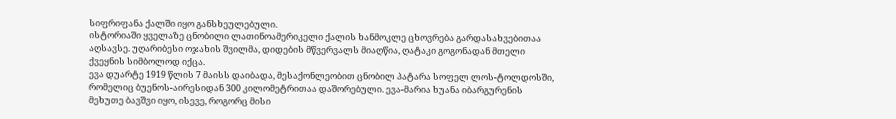სიფრიფანა ქალში იყო განსხეულებული.
ისტორიაში ყველაზე ცნობილი ლათინოამერიკელი ქალის ხანმოკლე ცხოვრება გარდასახვებითაა აღსავსე. უღარიბესი ოჯახის შვილმა, დიდების მწვერვალს მიაღწია, ღატაკი გოგონადან მთელი ქვეყნის სიმბოლოდ იქცა.
ევა დუარტე 1919 წლის 7 მაისს დაიბადა, მესაქონლეობით ცნობილ პატარა სოფელ ლოს-ტოლდოსში, რომელიც ბუენოს-აირესიდან 300 კილომეტრითაა დაშორებული. ევა-მარია ხუანა იბარგურენის მეხუთე ბავშვი იყო, ისევე, როგორც მისი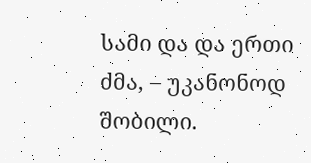სამი და და ერთი ძმა, – უკანონოდ შობილი.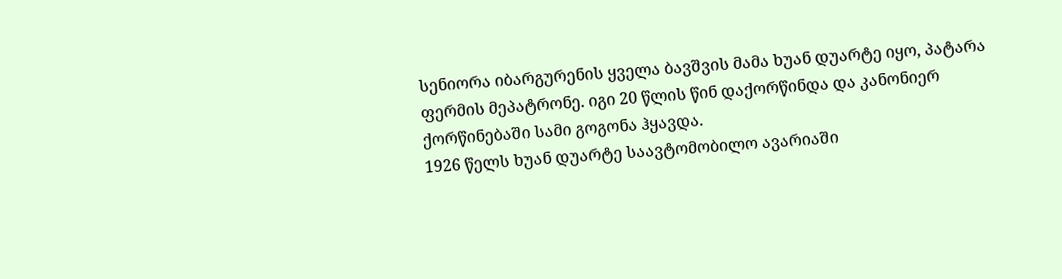სენიორა იბარგურენის ყველა ბავშვის მამა ხუან დუარტე იყო, პატარა ფერმის მეპატრონე. იგი 20 წლის წინ დაქორწინდა და კანონიერ ქორწინებაში სამი გოგონა ჰყავდა.
1926 წელს ხუან დუარტე საავტომობილო ავარიაში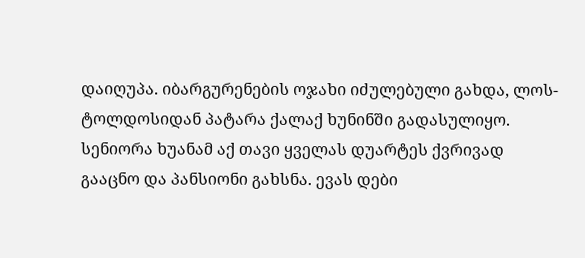დაიღუპა. იბარგურენების ოჯახი იძულებული გახდა, ლოს-ტოლდოსიდან პატარა ქალაქ ხუნინში გადასულიყო. სენიორა ხუანამ აქ თავი ყველას დუარტეს ქვრივად გააცნო და პანსიონი გახსნა. ევას დები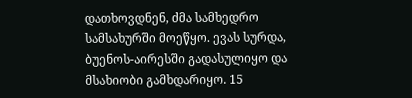დათხოვდნენ, ძმა სამხედრო სამსახურში მოეწყო. ევას სურდა, ბუენოს-აირესში გადასულიყო და მსახიობი გამხდარიყო. 15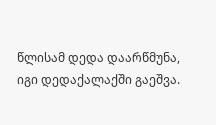წლისამ დედა დაარწმუნა, იგი დედაქალაქში გაეშვა.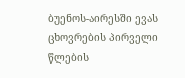ბუენოს-აირესში ევას ცხოვრების პირველი წლების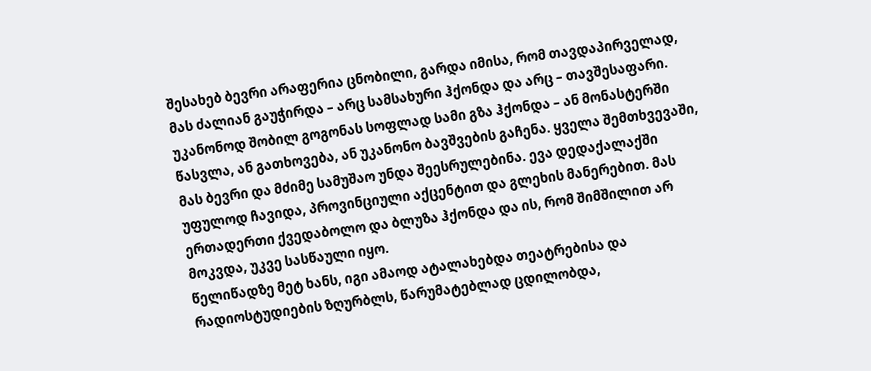შესახებ ბევრი არაფერია ცნობილი, გარდა იმისა, რომ თავდაპირველად, მას ძალიან გაუჭირდა – არც სამსახური ჰქონდა და არც – თავშესაფარი.
უკანონოდ შობილ გოგონას სოფლად სამი გზა ჰქონდა – ან მონასტერში წასვლა, ან გათხოვება, ან უკანონო ბავშვების გაჩენა. ყველა შემთხვევაში, მას ბევრი და მძიმე სამუშაო უნდა შეესრულებინა. ევა დედაქალაქში უფულოდ ჩავიდა, პროვინციული აქცენტით და გლეხის მანერებით. მას ერთადერთი ქვედაბოლო და ბლუზა ჰქონდა და ის, რომ შიმშილით არ მოკვდა, უკვე სასწაული იყო.
წელიწადზე მეტ ხანს, იგი ამაოდ ატალახებდა თეატრებისა და რადიოსტუდიების ზღურბლს, წარუმატებლად ცდილობდა,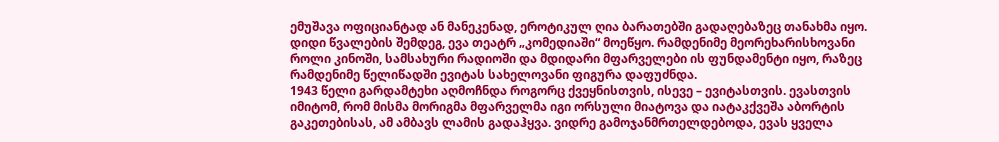ემუშავა ოფიციანტად ან მანეკენად, ეროტიკულ ღია ბარათებში გადაღებაზეც თანახმა იყო.
დიდი წვალების შემდეგ, ევა თეატრ „კომედიაში“ მოეწყო. რამდენიმე მეორეხარისხოვანი როლი კინოში, სამსახური რადიოში და მდიდარი მფარველები ის ფუნდამენტი იყო, რაზეც რამდენიმე წელიწადში ევიტას სახელოვანი ფიგურა დაფუძნდა.
1943 წელი გარდამტეხი აღმოჩნდა როგორც ქვეყნისთვის, ისევე – ევიტასთვის. ევასთვის იმიტომ, რომ მისმა მორიგმა მფარველმა იგი ორსული მიატოვა და იატაკქვეშა აბორტის გაკეთებისას, ამ ამბავს ლამის გადაჰყვა. ვიდრე გამოჯანმრთელდებოდა, ევას ყველა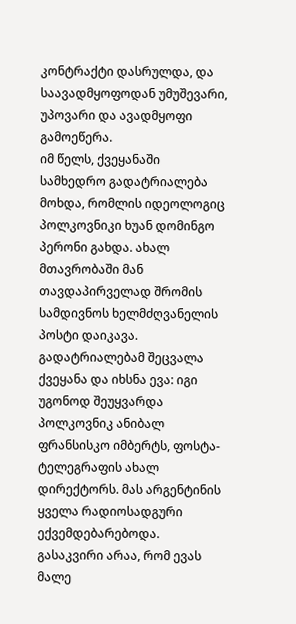კონტრაქტი დასრულდა, და საავადმყოფოდან უმუშევარი, უპოვარი და ავადმყოფი გამოეწერა.
იმ წელს, ქვეყანაში სამხედრო გადატრიალება მოხდა, რომლის იდეოლოგიც პოლკოვნიკი ხუან დომინგო პერონი გახდა. ახალ მთავრობაში მან თავდაპირველად შრომის სამდივნოს ხელმძღვანელის პოსტი დაიკავა. გადატრიალებამ შეცვალა ქვეყანა და იხსნა ევა: იგი უგონოდ შეუყვარდა პოლკოვნიკ ანიბალ ფრანსისკო იმბერტს, ფოსტა-ტელეგრაფის ახალ დირექტორს. მას არგენტინის ყველა რადიოსადგური ექვემდებარებოდა. გასაკვირი არაა, რომ ევას მალე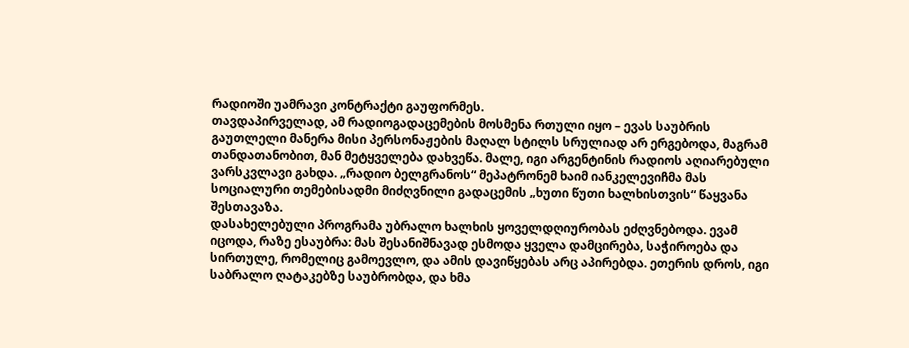რადიოში უამრავი კონტრაქტი გაუფორმეს.
თავდაპირველად, ამ რადიოგადაცემების მოსმენა რთული იყო – ევას საუბრის გაუთლელი მანერა მისი პერსონაჟების მაღალ სტილს სრულიად არ ერგებოდა, მაგრამ თანდათანობით, მან მეტყველება დახვეწა. მალე, იგი არგენტინის რადიოს აღიარებული ვარსკვლავი გახდა. „რადიო ბელგრანოს“ მეპატრონემ ხაიმ იანკელევიჩმა მას სოციალური თემებისადმი მიძღვნილი გადაცემის „ხუთი წუთი ხალხისთვის“ წაყვანა შესთავაზა.
დასახელებული პროგრამა უბრალო ხალხის ყოველდღიურობას ეძღვნებოდა. ევამ იცოდა, რაზე ესაუბრა: მას შესანიშნავად ესმოდა ყველა დამცირება, საჭიროება და სირთულე, რომელიც გამოევლო, და ამის დავიწყებას არც აპირებდა. ეთერის დროს, იგი საბრალო ღატაკებზე საუბრობდა, და ხმა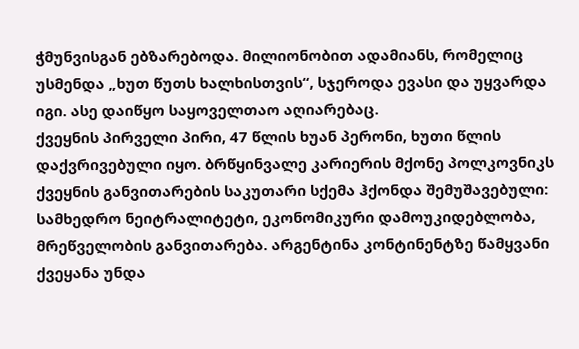ჭმუნვისგან ებზარებოდა. მილიონობით ადამიანს, რომელიც უსმენდა „ხუთ წუთს ხალხისთვის“, სჯეროდა ევასი და უყვარდა იგი. ასე დაიწყო საყოველთაო აღიარებაც.
ქვეყნის პირველი პირი, 47 წლის ხუან პერონი, ხუთი წლის დაქვრივებული იყო. ბრწყინვალე კარიერის მქონე პოლკოვნიკს ქვეყნის განვითარების საკუთარი სქემა ჰქონდა შემუშავებული: სამხედრო ნეიტრალიტეტი, ეკონომიკური დამოუკიდებლობა, მრეწველობის განვითარება. არგენტინა კონტინენტზე წამყვანი ქვეყანა უნდა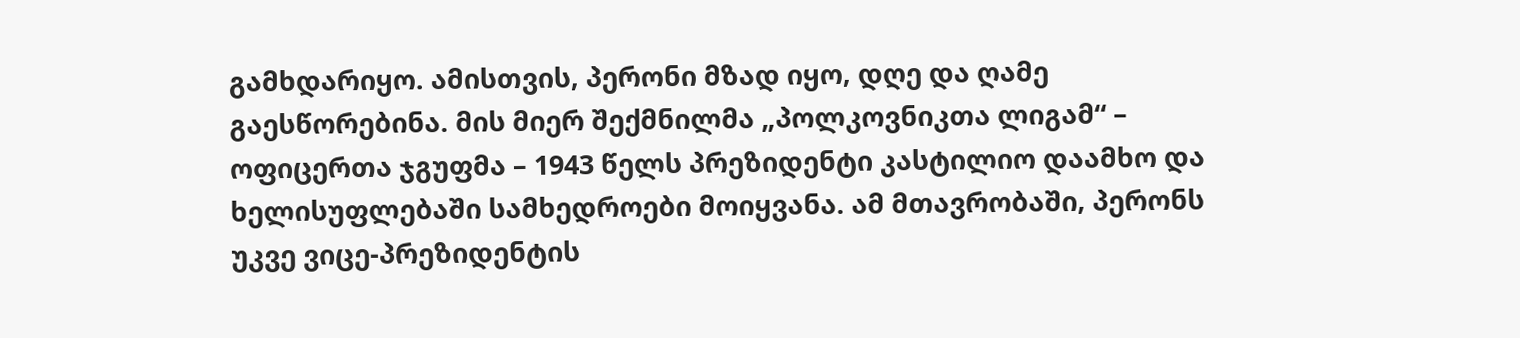გამხდარიყო. ამისთვის, პერონი მზად იყო, დღე და ღამე გაესწორებინა. მის მიერ შექმნილმა „პოლკოვნიკთა ლიგამ“ – ოფიცერთა ჯგუფმა – 1943 წელს პრეზიდენტი კასტილიო დაამხო და ხელისუფლებაში სამხედროები მოიყვანა. ამ მთავრობაში, პერონს უკვე ვიცე-პრეზიდენტის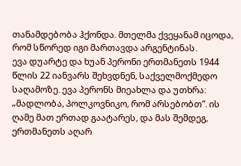თანამდებობა ჰქონდა. მთელმა ქვეყანამ იცოდა, რომ სწორედ იგი მართავდა არგენტინას.
ევა დუარტე და ხუან პერონი ერთმანეთს 1944 წლის 22 იანვარს შეხვდნენ, საქველმოქმედო საღამოზე. ევა პერონს მიეახლა და უთხრა: „მადლობა, პოლკოვნიკო, რომ არსებობთ“. ის ღამე მათ ერთად გაატარეს, და მას შემდეგ, ერთმანეთს აღარ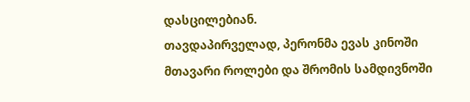დასცილებიან.
თავდაპირველად, პერონმა ევას კინოში მთავარი როლები და შრომის სამდივნოში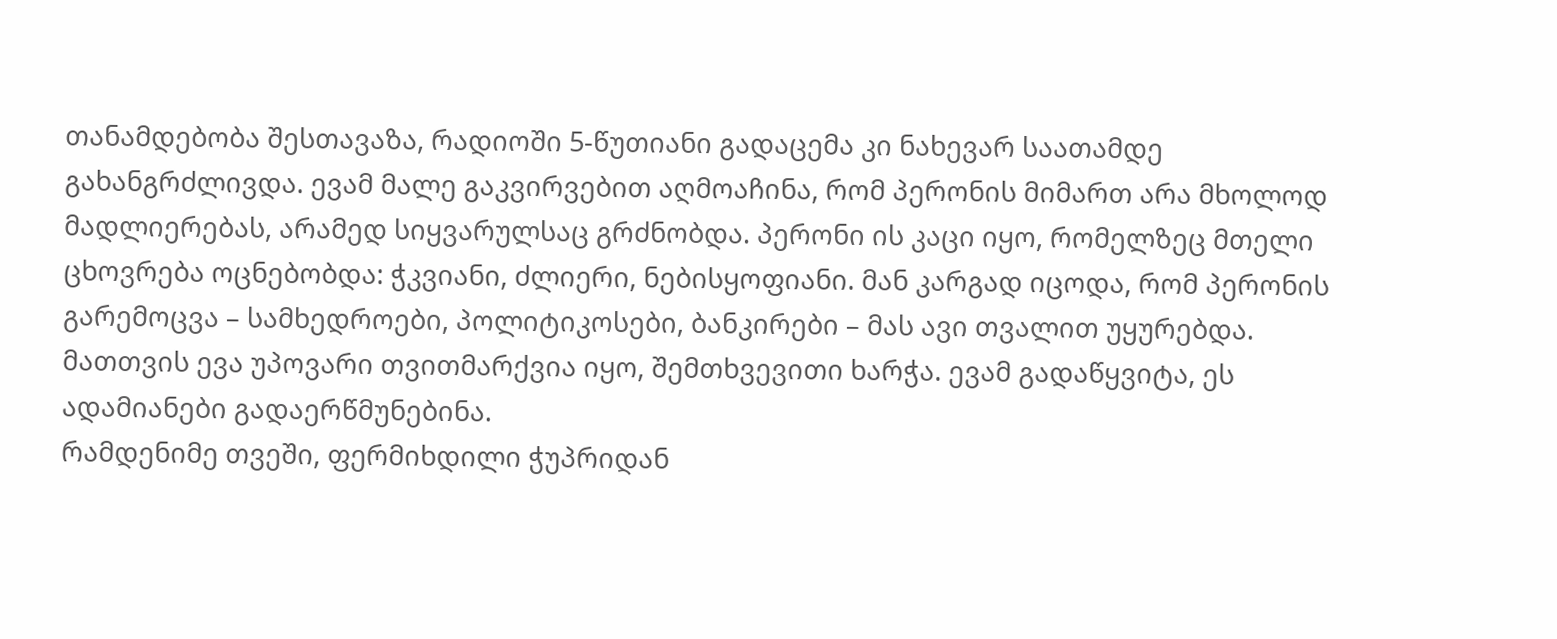თანამდებობა შესთავაზა, რადიოში 5-წუთიანი გადაცემა კი ნახევარ საათამდე გახანგრძლივდა. ევამ მალე გაკვირვებით აღმოაჩინა, რომ პერონის მიმართ არა მხოლოდ მადლიერებას, არამედ სიყვარულსაც გრძნობდა. პერონი ის კაცი იყო, რომელზეც მთელი ცხოვრება ოცნებობდა: ჭკვიანი, ძლიერი, ნებისყოფიანი. მან კარგად იცოდა, რომ პერონის გარემოცვა – სამხედროები, პოლიტიკოსები, ბანკირები – მას ავი თვალით უყურებდა. მათთვის ევა უპოვარი თვითმარქვია იყო, შემთხვევითი ხარჭა. ევამ გადაწყვიტა, ეს ადამიანები გადაერწმუნებინა.
რამდენიმე თვეში, ფერმიხდილი ჭუპრიდან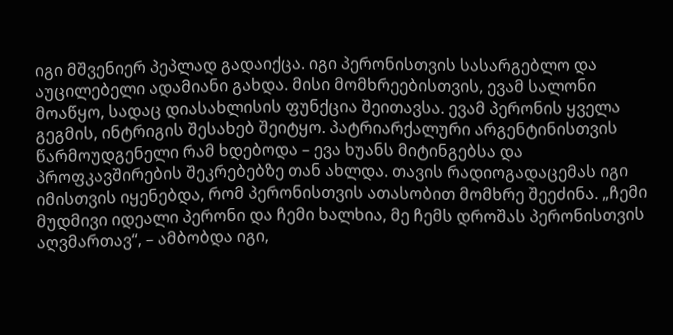იგი მშვენიერ პეპლად გადაიქცა. იგი პერონისთვის სასარგებლო და აუცილებელი ადამიანი გახდა. მისი მომხრეებისთვის, ევამ სალონი მოაწყო, სადაც დიასახლისის ფუნქცია შეითავსა. ევამ პერონის ყველა გეგმის, ინტრიგის შესახებ შეიტყო. პატრიარქალური არგენტინისთვის წარმოუდგენელი რამ ხდებოდა – ევა ხუანს მიტინგებსა და პროფკავშირების შეკრებებზე თან ახლდა. თავის რადიოგადაცემას იგი იმისთვის იყენებდა, რომ პერონისთვის ათასობით მომხრე შეეძინა. „ჩემი მუდმივი იდეალი პერონი და ჩემი ხალხია, მე ჩემს დროშას პერონისთვის აღვმართავ“, – ამბობდა იგი,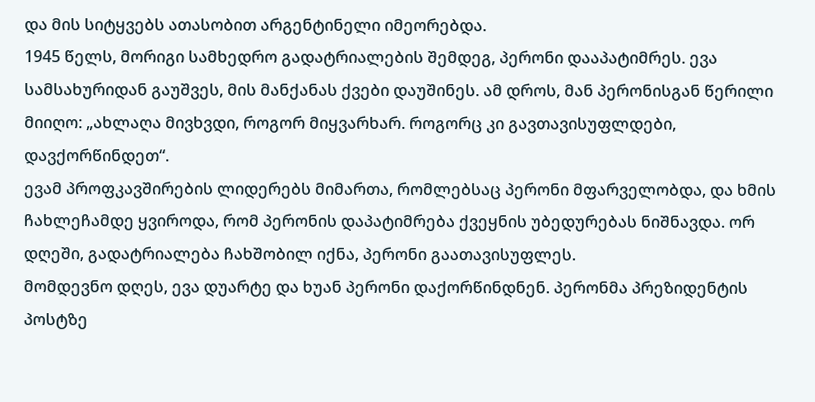და მის სიტყვებს ათასობით არგენტინელი იმეორებდა.
1945 წელს, მორიგი სამხედრო გადატრიალების შემდეგ, პერონი დააპატიმრეს. ევა სამსახურიდან გაუშვეს, მის მანქანას ქვები დაუშინეს. ამ დროს, მან პერონისგან წერილი მიიღო: „ახლაღა მივხვდი, როგორ მიყვარხარ. როგორც კი გავთავისუფლდები, დავქორწინდეთ“.
ევამ პროფკავშირების ლიდერებს მიმართა, რომლებსაც პერონი მფარველობდა, და ხმის ჩახლეჩამდე ყვიროდა, რომ პერონის დაპატიმრება ქვეყნის უბედურებას ნიშნავდა. ორ დღეში, გადატრიალება ჩახშობილ იქნა, პერონი გაათავისუფლეს.
მომდევნო დღეს, ევა დუარტე და ხუან პერონი დაქორწინდნენ. პერონმა პრეზიდენტის პოსტზე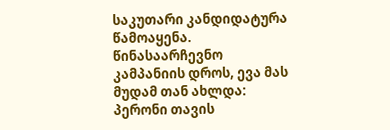საკუთარი კანდიდატურა წამოაყენა. წინასაარჩევნო კამპანიის დროს, ევა მას მუდამ თან ახლდა: პერონი თავის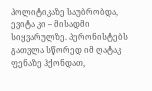პოლიტიკაზე საუბრობდა, ევიტა კი – მისადმი სიყვარულზე. პერონისტებს გათვლა სწორედ იმ ღატაკ ფენაზე ჰქონდათ,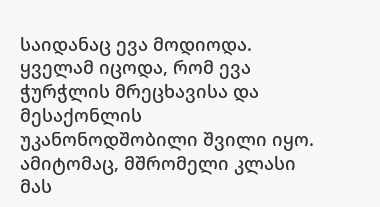საიდანაც ევა მოდიოდა. ყველამ იცოდა, რომ ევა ჭურჭლის მრეცხავისა და მესაქონლის უკანონოდშობილი შვილი იყო. ამიტომაც, მშრომელი კლასი მას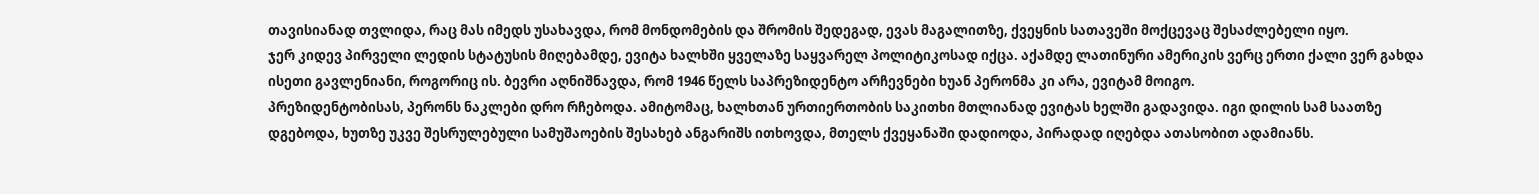თავისიანად თვლიდა, რაც მას იმედს უსახავდა, რომ მონდომების და შრომის შედეგად, ევას მაგალითზე, ქვეყნის სათავეში მოქცევაც შესაძლებელი იყო.
ჯერ კიდევ პირველი ლედის სტატუსის მიღებამდე, ევიტა ხალხში ყველაზე საყვარელ პოლიტიკოსად იქცა. აქამდე ლათინური ამერიკის ვერც ერთი ქალი ვერ გახდა ისეთი გავლენიანი, როგორიც ის. ბევრი აღნიშნავდა, რომ 1946 წელს საპრეზიდენტო არჩევნები ხუან პერონმა კი არა, ევიტამ მოიგო.
პრეზიდენტობისას, პერონს ნაკლები დრო რჩებოდა. ამიტომაც, ხალხთან ურთიერთობის საკითხი მთლიანად ევიტას ხელში გადავიდა. იგი დილის სამ საათზე დგებოდა, ხუთზე უკვე შესრულებული სამუშაოების შესახებ ანგარიშს ითხოვდა, მთელს ქვეყანაში დადიოდა, პირადად იღებდა ათასობით ადამიანს.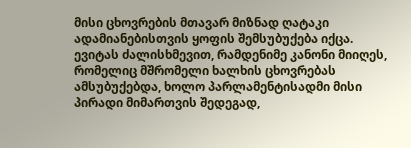მისი ცხოვრების მთავარ მიზნად ღატაკი ადამიანებისთვის ყოფის შემსუბუქება იქცა. ევიტას ძალისხმევით, რამდენიმე კანონი მიიღეს, რომელიც მშრომელი ხალხის ცხოვრებას ამსუბუქებდა, ხოლო პარლამენტისადმი მისი პირადი მიმართვის შედეგად,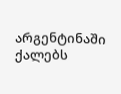არგენტინაში ქალებს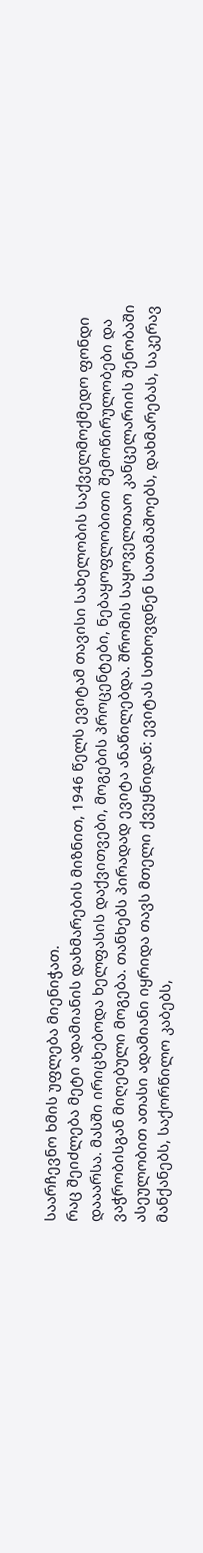საარჩევნო ხმის უფლება მიენიჭათ.
რაც შეიძლება მეტი ადამიანის დახმარების მიზნით, 1946 წელს ევიტამ თავისი სახელობის საქველმოქმედო ფონდი დააარსა. მასში ირიცხებოდა ხელფასის დაქვითვები, მოგების პროცენტები, ნებაყოფლობითი შემოწირულობები და ვაჭრობისგან მიღებული მოგება. თანხებს პირადად ევიტა ანაწილებდა. შრომის საყოველთაო კანცელარიის შენობაში ასეულობით ათასი ადამიანი იყრიდა თავს მთელი ქვეყნიდან: ევიტას სთხოვდნენ სათამაშოებს, დახმარებას, საკერავ მანქანებს, საქორწილო კაბებს,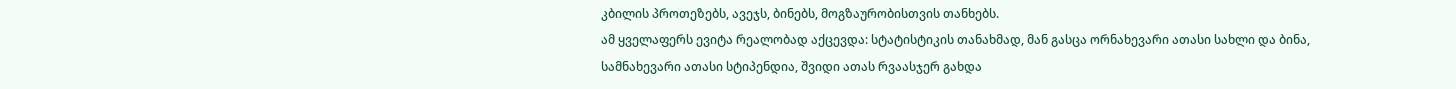კბილის პროთეზებს, ავეჯს, ბინებს, მოგზაურობისთვის თანხებს.
ამ ყველაფერს ევიტა რეალობად აქცევდა: სტატისტიკის თანახმად, მან გასცა ორნახევარი ათასი სახლი და ბინა, სამნახევარი ათასი სტიპენდია, შვიდი ათას რვაასჯერ გახდა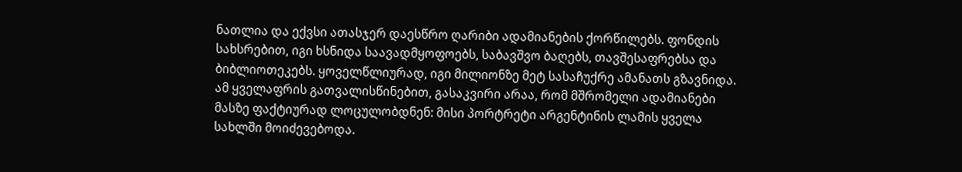ნათლია და ექვსი ათასჯერ დაესწრო ღარიბი ადამიანების ქორწილებს. ფონდის სახსრებით, იგი ხსნიდა საავადმყოფოებს, საბავშვო ბაღებს, თავშესაფრებსა და ბიბლიოთეკებს. ყოველწლიურად, იგი მილიონზე მეტ სასაჩუქრე ამანათს გზავნიდა. ამ ყველაფრის გათვალისწინებით, გასაკვირი არაა, რომ მშრომელი ადამიანები მასზე ფაქტიურად ლოცულობდნენ: მისი პორტრეტი არგენტინის ლამის ყველა სახლში მოიძევებოდა.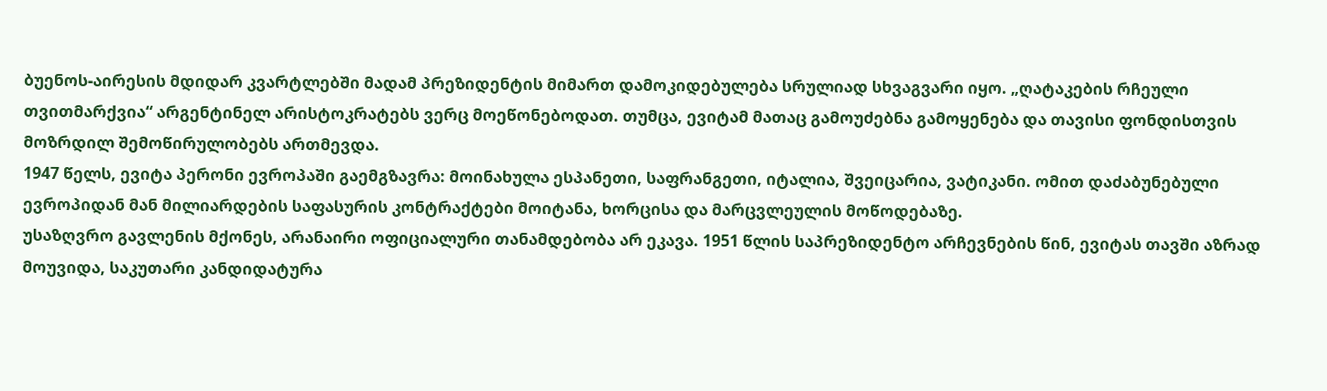ბუენოს-აირესის მდიდარ კვარტლებში მადამ პრეზიდენტის მიმართ დამოკიდებულება სრულიად სხვაგვარი იყო. „ღატაკების რჩეული თვითმარქვია“ არგენტინელ არისტოკრატებს ვერც მოეწონებოდათ. თუმცა, ევიტამ მათაც გამოუძებნა გამოყენება და თავისი ფონდისთვის მოზრდილ შემოწირულობებს ართმევდა.
1947 წელს, ევიტა პერონი ევროპაში გაემგზავრა: მოინახულა ესპანეთი, საფრანგეთი, იტალია, შვეიცარია, ვატიკანი. ომით დაძაბუნებული ევროპიდან მან მილიარდების საფასურის კონტრაქტები მოიტანა, ხორცისა და მარცვლეულის მოწოდებაზე.
უსაზღვრო გავლენის მქონეს, არანაირი ოფიციალური თანამდებობა არ ეკავა. 1951 წლის საპრეზიდენტო არჩევნების წინ, ევიტას თავში აზრად მოუვიდა, საკუთარი კანდიდატურა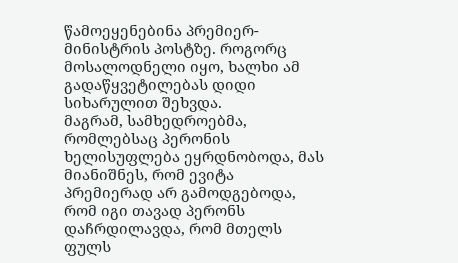წამოეყენებინა პრემიერ-მინისტრის პოსტზე. როგორც მოსალოდნელი იყო, ხალხი ამ გადაწყვეტილებას დიდი სიხარულით შეხვდა.
მაგრამ, სამხედროებმა, რომლებსაც პერონის ხელისუფლება ეყრდნობოდა, მას მიანიშნეს, რომ ევიტა პრემიერად არ გამოდგებოდა, რომ იგი თავად პერონს დაჩრდილავდა, რომ მთელს ფულს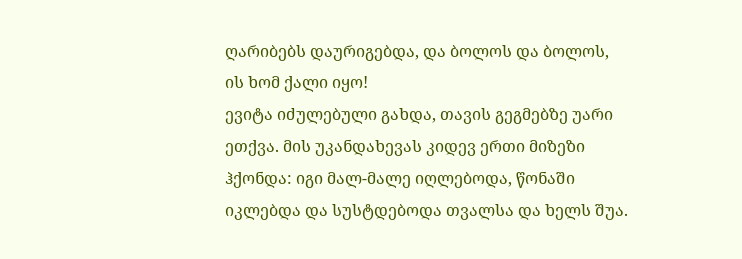ღარიბებს დაურიგებდა, და ბოლოს და ბოლოს, ის ხომ ქალი იყო!
ევიტა იძულებული გახდა, თავის გეგმებზე უარი ეთქვა. მის უკანდახევას კიდევ ერთი მიზეზი ჰქონდა: იგი მალ-მალე იღლებოდა, წონაში იკლებდა და სუსტდებოდა თვალსა და ხელს შუა.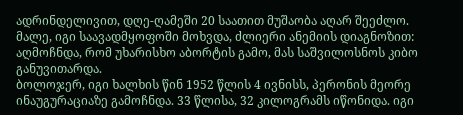ადრინდელივით, დღე-ღამეში 20 საათით მუშაობა აღარ შეეძლო. მალე, იგი საავადმყოფოში მოხვდა, ძლიერი ანემიის დიაგნოზით: აღმოჩნდა, რომ უხარისხო აბორტის გამო, მას საშვილოსნოს კიბო განუვითარდა.
ბოლოჯერ, იგი ხალხის წინ 1952 წლის 4 ივნისს, პერონის მეორე ინაუგურაციაზე გამოჩნდა. 33 წლისა, 32 კილოგრამს იწონიდა. იგი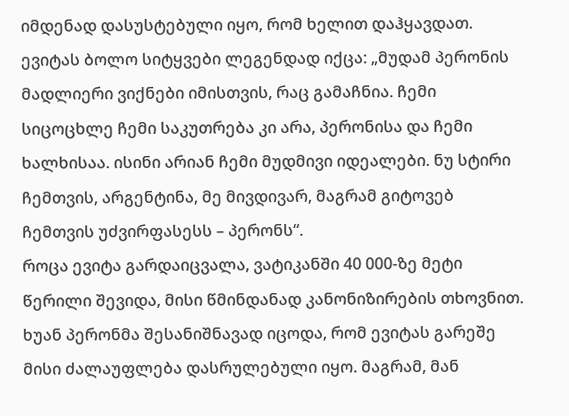იმდენად დასუსტებული იყო, რომ ხელით დაჰყავდათ. ევიტას ბოლო სიტყვები ლეგენდად იქცა: „მუდამ პერონის მადლიერი ვიქნები იმისთვის, რაც გამაჩნია. ჩემი სიცოცხლე ჩემი საკუთრება კი არა, პერონისა და ჩემი ხალხისაა. ისინი არიან ჩემი მუდმივი იდეალები. ნუ სტირი ჩემთვის, არგენტინა, მე მივდივარ, მაგრამ გიტოვებ ჩემთვის უძვირფასესს – პერონს“.
როცა ევიტა გარდაიცვალა, ვატიკანში 40 000-ზე მეტი წერილი შევიდა, მისი წმინდანად კანონიზირების თხოვნით.
ხუან პერონმა შესანიშნავად იცოდა, რომ ევიტას გარეშე მისი ძალაუფლება დასრულებული იყო. მაგრამ, მან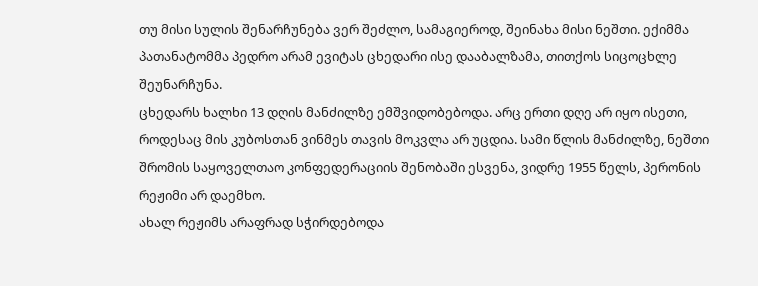თუ მისი სულის შენარჩუნება ვერ შეძლო, სამაგიეროდ, შეინახა მისი ნეშთი. ექიმმა პათანატომმა პედრო არამ ევიტას ცხედარი ისე დააბალზამა, თითქოს სიცოცხლე შეუნარჩუნა.
ცხედარს ხალხი 13 დღის მანძილზე ემშვიდობებოდა. არც ერთი დღე არ იყო ისეთი, როდესაც მის კუბოსთან ვინმეს თავის მოკვლა არ უცდია. სამი წლის მანძილზე, ნეშთი შრომის საყოველთაო კონფედერაციის შენობაში ესვენა, ვიდრე 1955 წელს, პერონის რეჟიმი არ დაემხო.
ახალ რეჟიმს არაფრად სჭირდებოდა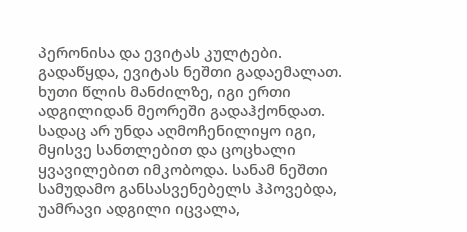პერონისა და ევიტას კულტები. გადაწყდა, ევიტას ნეშთი გადაემალათ. ხუთი წლის მანძილზე, იგი ერთი ადგილიდან მეორეში გადაჰქონდათ. სადაც არ უნდა აღმოჩენილიყო იგი, მყისვე სანთლებით და ცოცხალი ყვავილებით იმკობოდა. სანამ ნეშთი სამუდამო განსასვენებელს ჰპოვებდა, უამრავი ადგილი იცვალა,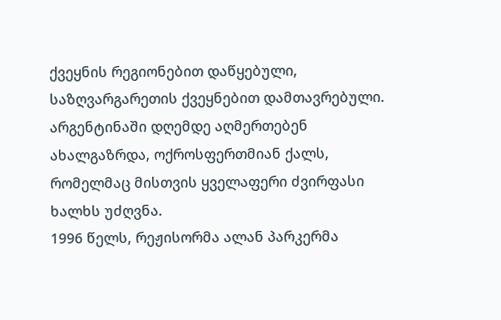ქვეყნის რეგიონებით დაწყებული, საზღვარგარეთის ქვეყნებით დამთავრებული. არგენტინაში დღემდე აღმერთებენ ახალგაზრდა, ოქროსფერთმიან ქალს, რომელმაც მისთვის ყველაფერი ძვირფასი ხალხს უძღვნა.
1996 წელს, რეჟისორმა ალან პარკერმა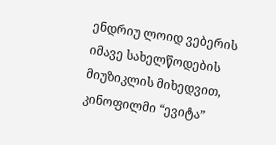ენდრიუ ლოიდ ვებერის იმავე სახელწოდების მიუზიკლის მიხედვით, კინოფილმი “ევიტა”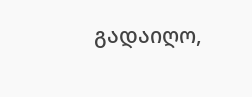გადაიღო,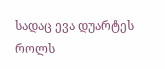სადაც ევა დუარტეს როლს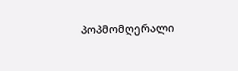პოპმომღერალი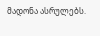მადონა ასრულებს.